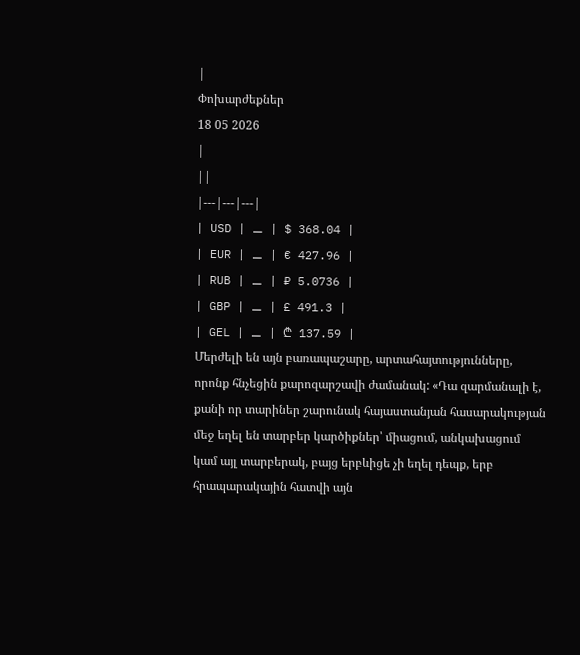|
Փոխարժեքներ
18 05 2026
|
||
|---|---|---|
| USD | ⚊ | $ 368.04 |
| EUR | ⚊ | € 427.96 |
| RUB | ⚊ | ₽ 5.0736 |
| GBP | ⚊ | £ 491.3 |
| GEL | ⚊ | ₾ 137.59 |
Մերժելի են այն բառապաշարը, արտահայտությունները, որոնք հնչեցին քարոզարշավի ժամանակ: «Դա զարմանալի է, քանի որ տարիներ շարունակ հայաստանյան հասարակության մեջ եղել են տարբեր կարծիքներ՝ միացում, անկախացում կամ այլ տարբերակ, բայց երբևիցե չի եղել դեպք, երբ հրապարակային հատվի այն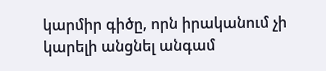կարմիր գիծը, որն իրականում չի կարելի անցնել անգամ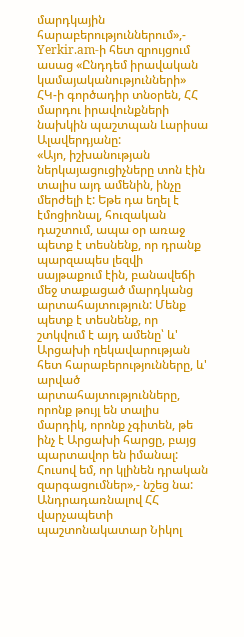մարդկային հարաբերություններում»,- Yerkir.am-ի հետ զրույցում ասաց «Ընդդեմ իրավական կամայականությունների» ՀԿ-ի գործադիր տնօրեն, ՀՀ մարդու իրավունքների նախկին պաշտպան Լարիսա Ալավերդյանը:
«Այո, իշխանության ներկայացուցիչները տոն էին տալիս այդ ամենին, ինչը մերժելի է: Եթե դա եղել է էմոցիոնալ, հուզական դաշտում, ապա օր առաջ պետք է տեսնենք, որ դրանք պարզապես լեզվի սայթաքում էին, բանավեճի մեջ տաքացած մարդկանց արտահայտություն: Մենք պետք է տեսնենք, որ շտկվում է այդ ամենը՝ և' Արցախի ղեկավարության հետ հարաբերությունները, և' արված արտահայտությունները, որոնք թույլ են տալիս մարդիկ, որոնք չգիտեն, թե ինչ է Արցախի հարցը, բայց պարտավոր են իմանալ: Հուսով եմ, որ կլինեն դրական զարգացումներ»,- նշեց նա:
Անդրադառնալով ՀՀ վարչապետի պաշտոնակատար Նիկոլ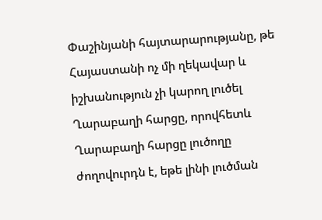Փաշինյանի հայտարարությանը, թե Հայաստանի ոչ մի ղեկավար և իշխանություն չի կարող լուծել Ղարաբաղի հարցը, որովհետև Ղարաբաղի հարցը լուծողը ժողովուրդն է, եթե լինի լուծման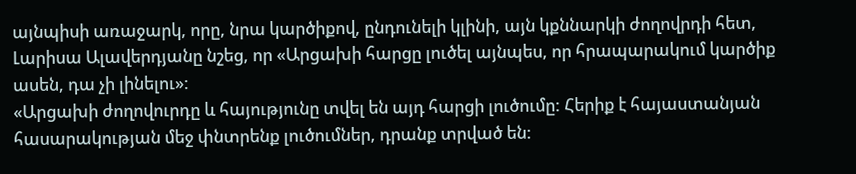այնպիսի առաջարկ, որը, նրա կարծիքով, ընդունելի կլինի, այն կքննարկի ժողովրդի հետ, Լարիսա Ալավերդյանը նշեց, որ «Արցախի հարցը լուծել այնպես, որ հրապարակում կարծիք ասեն, դա չի լինելու»:
«Արցախի ժողովուրդը և հայությունը տվել են այդ հարցի լուծումը: Հերիք է հայաստանյան հասարակության մեջ փնտրենք լուծումներ, դրանք տրված են: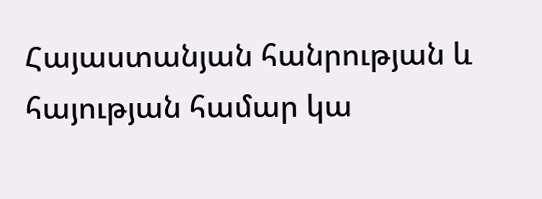Հայաստանյան հանրության և հայության համար կա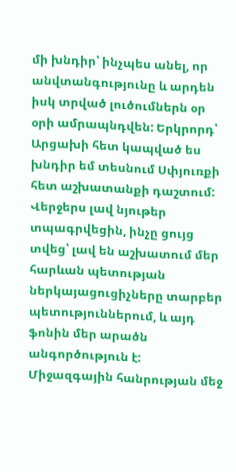մի խնդիր՝ ինչպես անել, որ անվտանգությունը և արդեն իսկ տրված լուծումներն օր օրի ամրապնդվեն: Երկրորդ՝ Արցախի հետ կապված ես խնդիր եմ տեսնում Սփյուռքի հետ աշխատանքի դաշտում: Վերջերս լավ նյութեր տպագրվեցին, ինչը ցույց տվեց՝ լավ են աշխատում մեր հարևան պետության ներկայացուցիչները տարբեր պետություններում, և այդ ֆոնին մեր արածն անգործություն է: Միջազգային հանրության մեջ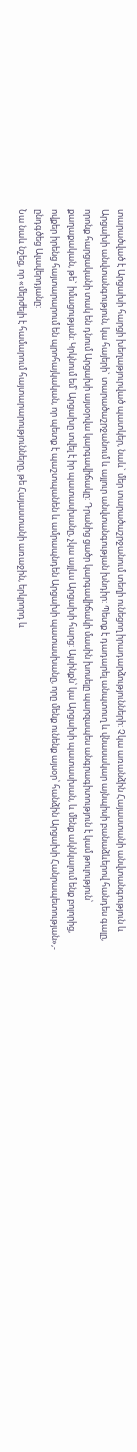տարածված է Արցախի հարցի խեղաթյուրված պատկեր, նաև` մեր տարածաշրջանում տեղի ունեցող իրադարձությունների: Չկա առանձին Հայաստանի անվտանգություն և Արցախի անվտանգություն, կա հայերի` տարածաշրջանում և այլուր անվտանգության խնդիր: Պետք է դադարել անպտուղ և վնասակար այնպիսի բանաձևերով հանդես գալը, որոնք հարցականի տակ են դնում Արցախի այսօրվա կարգավիճակը: Դրանից ցածր կարգավիճակի մասին խոսելը պարզապես անգրագիտություն է կամ թուլություն՝ քաղաքական, թե` իմացության: Կրկնում եմ՝ Արցախը տվել է իր պատասխանը, չկա այլևս Արցախի հարց: Այսինքն՝ կա Արցախի պատասխան, և մենք ակնկալում ենք բոլորից, ովքեր իրենց հայտարարում են պրոհայկական, որ պետք է պաշտպանեն և ամրապնդեն Արցախի պատասխանը, որը մենք ունենք այսօր՝ հանձին Արցախի Հանրապետության»,- ընդգծեց Ալավերդյանը:
Նա նաև նշեց, որ «մերժելի է համարում հայտարարությունները, թե Հայաստանի առաջին, երկրորդ և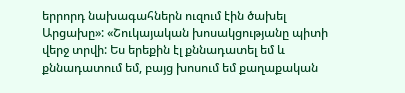երրորդ նախագահներն ուզում էին ծախել Արցախը»: «Շուկայական խոսակցությանը պիտի վերջ տրվի: Ես երեքին էլ քննադատել եմ և քննադատում եմ, բայց խոսում եմ քաղաքական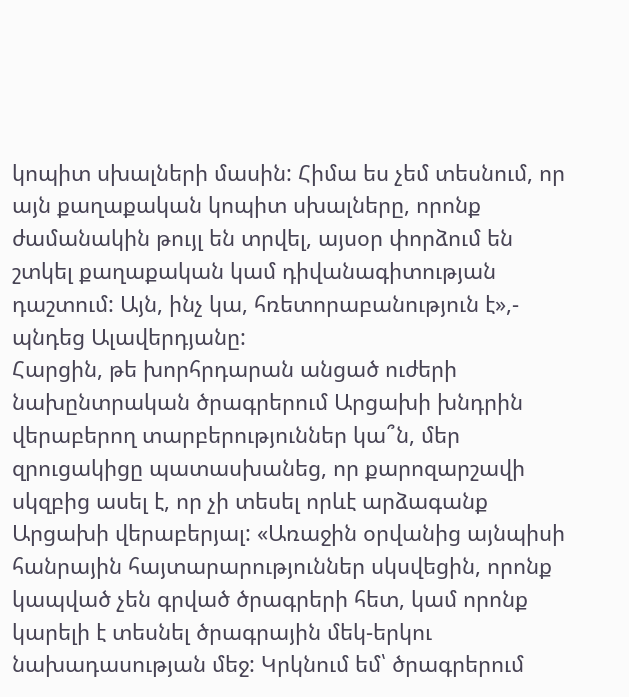կոպիտ սխալների մասին: Հիմա ես չեմ տեսնում, որ այն քաղաքական կոպիտ սխալները, որոնք ժամանակին թույլ են տրվել, այսօր փորձում են շտկել քաղաքական կամ դիվանագիտության դաշտում: Այն, ինչ կա, հռետորաբանություն է»,- պնդեց Ալավերդյանը:
Հարցին, թե խորհրդարան անցած ուժերի նախընտրական ծրագրերում Արցախի խնդրին վերաբերող տարբերություններ կա՞ն, մեր զրուցակիցը պատասխանեց, որ քարոզարշավի սկզբից ասել է, որ չի տեսել որևէ արձագանք Արցախի վերաբերյալ: «Առաջին օրվանից այնպիսի հանրային հայտարարություններ սկսվեցին, որոնք կապված չեն գրված ծրագրերի հետ, կամ որոնք կարելի է տեսնել ծրագրային մեկ-երկու նախադասության մեջ: Կրկնում եմ՝ ծրագրերում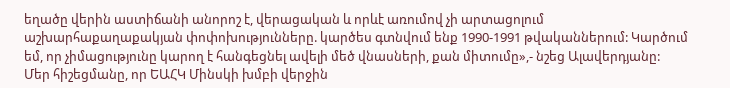եղածը վերին աստիճանի անորոշ է, վերացական և որևէ առումով չի արտացոլում աշխարհաքաղաքակյան փոփոխությունները. կարծես գտնվում ենք 1990-1991 թվականներում: Կարծում եմ, որ չիմացությունը կարող է հանգեցնել ավելի մեծ վնասների, քան միտումը»,- նշեց Ալավերդյանը:
Մեր հիշեցմանը, որ ԵԱՀԿ Մինսկի խմբի վերջին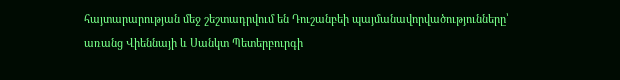հայտարարության մեջ շեշտադրվում են Դուշանբեի պայմանավորվածությունները՝ առանց Վիեննայի և Սանկտ Պետերբուրգի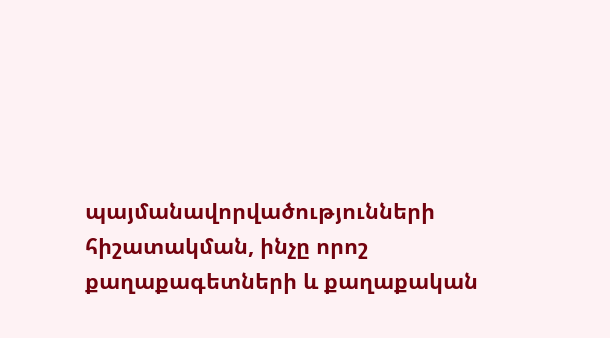պայմանավորվածությունների հիշատակման, ինչը որոշ քաղաքագետների և քաղաքական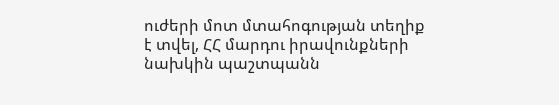ուժերի մոտ մտահոգության տեղիք է տվել, ՀՀ մարդու իրավունքների նախկին պաշտպանն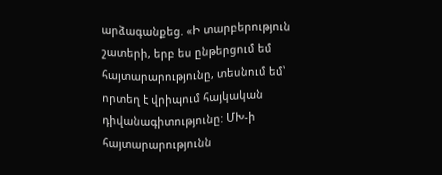արձագանքեց. «Ի տարբերություն շատերի, երբ ես ընթերցում եմ հայտարարությունը, տեսնում եմ՝ որտեղ է վրիպում հայկական դիվանագիտությունը: ՄԽ-ի հայտարարությունն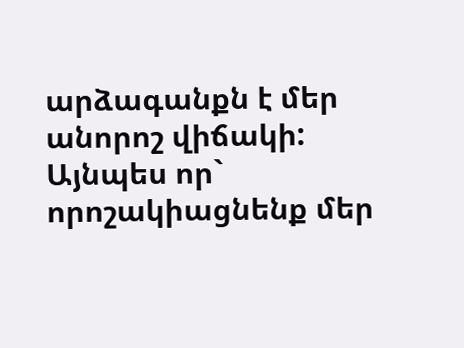արձագանքն է մեր անորոշ վիճակի: Այնպես որ` որոշակիացնենք մեր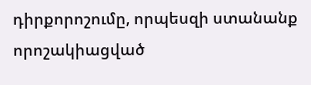դիրքորոշումը, որպեսզի ստանանք որոշակիացված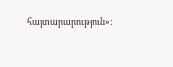հայտարարություն»: